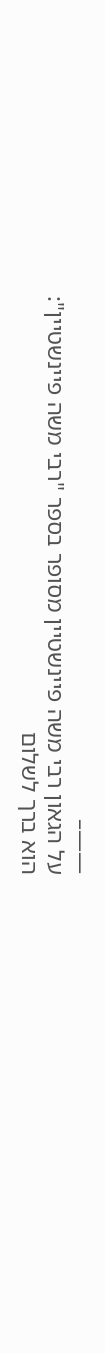——–
על הגאון רבי משה פיינשטיין מסופר בספר "רבי משה פיינשטיין":
הוא ברך לשלום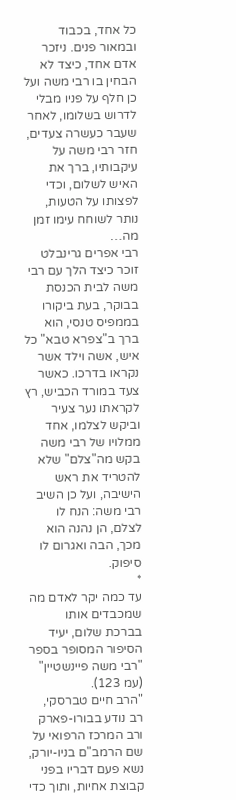כל אחד, בכבוד ובמאור פנים. ניזכר אדם אחד, כיצד לא הבחין בו רבי משה ועל כן חלף על פניו מבלי לדרוש בשלומו, לאחר שעבר כעשרה צעדים, חזר רבי משה על עיקבותיו, ברך את האיש לשלום, וכדי לפצותו על הטעות, נותר לשוחח עימו זמן מה…
רבי אפרים גרינבלט זוכר כיצד הלך עם רבי משה לבית הכנסת בבוקר, בעת ביקורו בממפיס טנסי, הוא ברך ב"צפרא טבא" כל איש, אשה וילד אשר נקראו בדרכו. כאשר צעד במורד הכביש, רץ לקראתו נער צעיר וביקש לצלמו, אחד ממלויו של רבי משה בקש מה"צלם" שלא להטריד את ראש הישיבה, ועל כן השיב רבי משה: הנח לו לצלם, הן נהנה הוא מכך, הבה ואגרום לו סיפוק.
*
עד כמה יקר לאדם מה שמכבדים אותו בברכת שלום, יעיד הסיפור המסופר בספר "רבי משה פיינשטיין" (עמ 123).
"הרב חיים טברסקי, רב נודע בבורו-פארק ורב המרכז הרפואי על שם הרמב"ם בניו-יורק, נשא פעם דבריו בפני קבוצת אחיות, ותוך כדי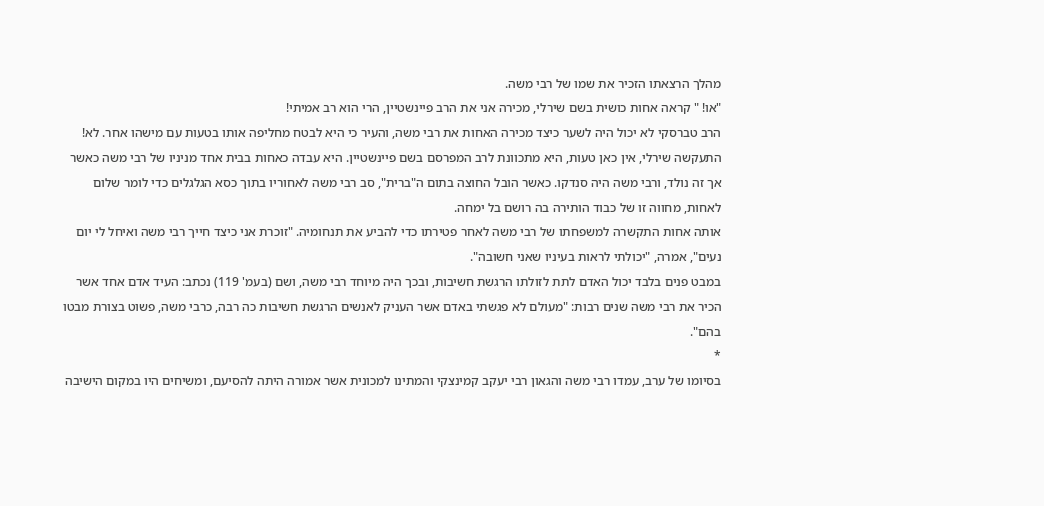מהלך הרצאתו הזכיר את שמו של רבי משה.
"או! " קראה אחות כושית בשם שירלי, מכירה אני את הרב פיינשטיין, הרי הוא רב אמיתי!
הרב טברסקי לא יכול היה לשער כיצד מכירה האחות את רבי משה, והעיר כי היא לבטח מחליפה אותו בטעות עם מישהו אחר. לא! התעקשה שירלי, אין כאן טעות, היא מתכוונת לרב המפרסם בשם פיינשטיין. היא עבדה כאחות בבית אחד מניניו של רבי משה כאשר אך זה נולד, ורבי משה היה סנדקו. כאשר הובל החוצה בתום ה"ברית", סב רבי משה לאחוריו בתוך כסא הגלגלים כדי לומר שלום לאחות, מחווה זו של כבוד הותירה בה רושם בל ימחה.
אותה אחות התקשרה למשפחתו של רבי משה לאחר פטירתו כדי להביע את תנחומיה. "זוכרת אני כיצד חייך רבי משה ואיחל לי יום נעים", אמרה, "יכולתי לראות בעיניו שאני חשובה".
במבט פנים בלבד יכול האדם לתת לזולתו הרגשת חשיבות, ובכך היה מיוחד רבי משה, ושם (בעמ' 119) נכתב: העיד אדם אחד אשר הכיר את רבי משה שנים רבות: "מעולם לא פגשתי באדם אשר העניק לאנשים הרגשת חשיבות כה רבה, כרבי משה, פשוט בצורת מבטו בהם".
*
בסיומו של ערב, עמדו רבי משה והגאון רבי יעקב קמינצקי והמתינו למכונית אשר אמורה היתה להסיעם, ומשיחים היו במקום הישיבה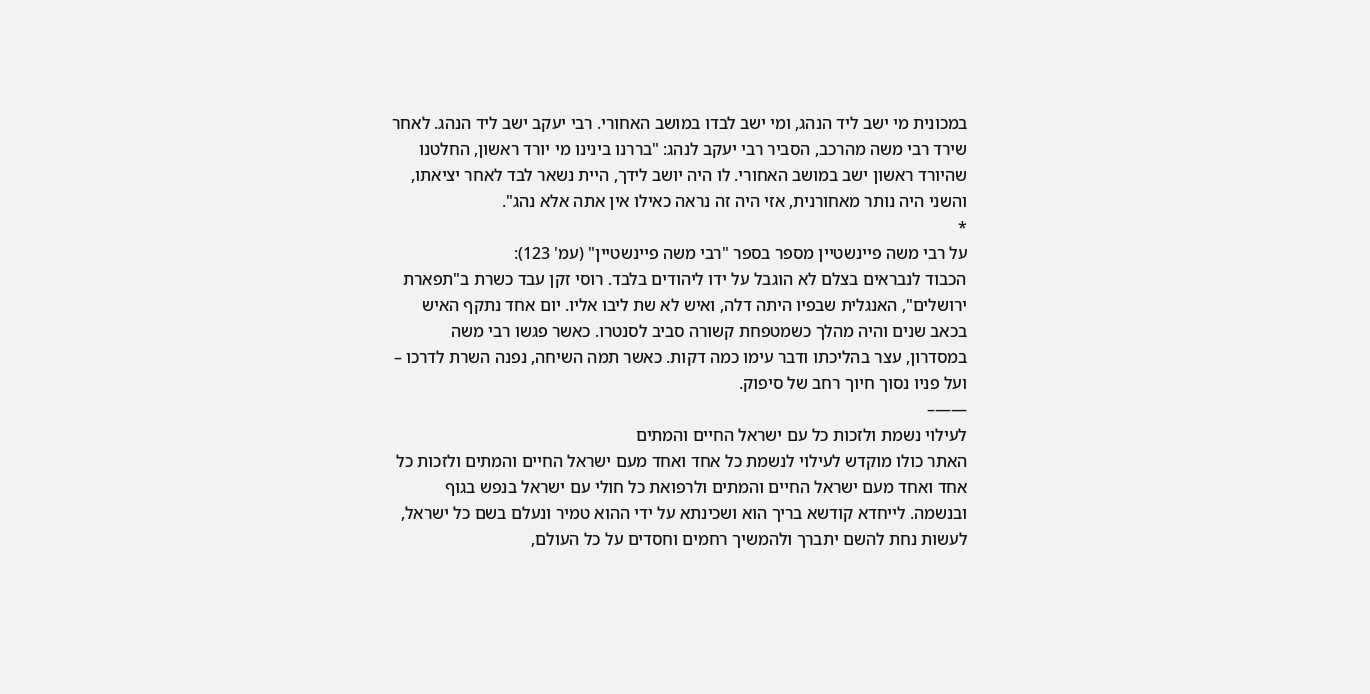במכונית מי ישב ליד הנהג, ומי ישב לבדו במושב האחורי. רבי יעקב ישב ליד הנהג. לאחר שירד רבי משה מהרכב, הסביר רבי יעקב לנהג: "בררנו בינינו מי יורד ראשון, החלטנו שהיורד ראשון ישב במושב האחורי. לו היה יושב לידך, היית נשאר לבד לאחר יציאתו, והשני היה נותר מאחורנית, אזי היה זה נראה כאילו אין אתה אלא נהג".
*
על רבי משה פיינשטיין מספר בספר "רבי משה פיינשטיין" (עמ' 123):
הכבוד לנבראים בצלם לא הוגבל על ידו ליהודים בלבד. רוסי זקן עבד כשרת ב"תפארת ירושלים", האנגלית שבפיו היתה דלה, ואיש לא שת ליבו אליו. יום אחד נתקף האיש בכאב שנים והיה מהלך כשמטפחת קשורה סביב לסנטרו. כאשר פגשו רבי משה במסדרון, עצר בהליכתו ודבר עימו כמה דקות. כאשר תמה השיחה, נפנה השרת לדרכו – ועל פניו נסוך חיוך רחב של סיפוק.
——–
לעילוי נשמת ולזכות כל עם ישראל החיים והמתים
האתר כולו מוקדש לעילוי לנשמת כל אחד ואחד מעם ישראל החיים והמתים ולזכות כל אחד ואחד מעם ישראל החיים והמתים ולרפואת כל חולי עם ישראל בנפש בגוף ובנשמה. לייחדא קודשא בריך הוא ושכינתא על ידי ההוא טמיר ונעלם בשם כל ישראל, לעשות נחת להשם יתברך ולהמשיך רחמים וחסדים על כל העולם,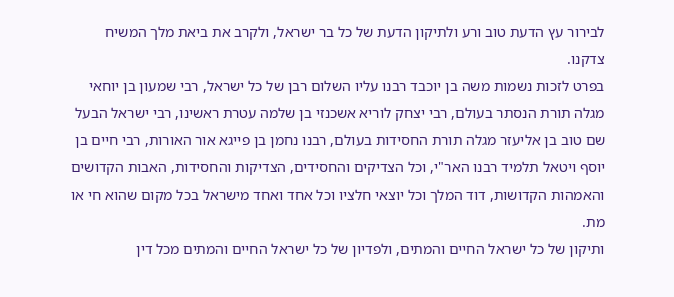לבירור עץ הדעת טוב ורע ולתיקון הדעת של כל בר ישראל, ולקרב את ביאת מלך המשיח צדקנו.
בפרט לזכות נשמות משה בן יוכבד רבנו עליו השלום רבן של כל ישראל, רבי שמעון בן יוחאי מגלה תורת הנסתר בעולם, רבי יצחק לוריא אשכנזי בן שלמה עטרת ראשינו, רבי ישראל הבעל שם טוב בן אליעזר מגלה תורת החסידות בעולם, רבנו נחמן בן פייגא אור האורות, רבי חיים בן יוסף ויטאל תלמיד רבנו האר"י, וכל הצדיקים והחסידים, הצדיקות והחסידות, האבות הקדושים והאמהות הקדושות, דוד המלך וכל יוצאי חלציו וכל אחד ואחד מישראל בכל מקום שהוא חי או מת.
ותיקון של כל ישראל החיים והמתים, ולפדיון של כל ישראל החיים והמתים מכל דין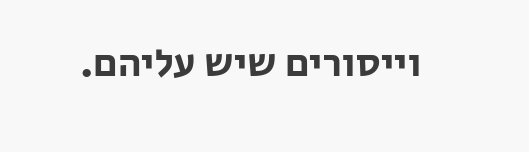וייסורים שיש עליהם.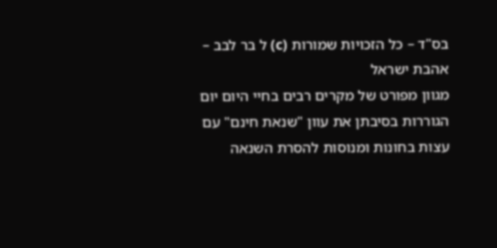בס"ד – כל הזכויות שמורות (c) ל בר לבב – אהבת ישראל
מגוון מפורט של מקרים רבים בחיי היום יום הגוררות בסיבתן את עוון "שנאת חינם" עם עצות בחונות ומנוסות להסרת השנאה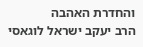והחדרת האהבה
הרב יעקב ישראל לוגאסי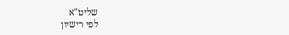שליט"א
לפי רישיון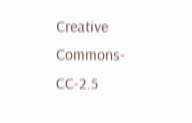Creative Commons-CC-2.5